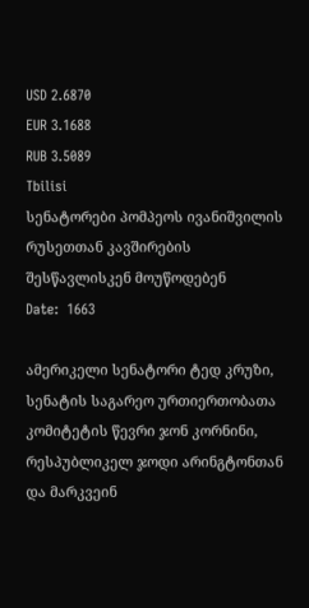USD 2.6870
EUR 3.1688
RUB 3.5089
Tbilisi
სენატორები პომპეოს ივანიშვილის რუსეთთან კავშირების შესწავლისკენ მოუწოდებენ
Date:  1663

ამერიკელი სენატორი ტედ კრუზი, სენატის საგარეო ურთიერთობათა კომიტეტის წევრი ჯონ კორნინი, რესპუბლიკელ ჯოდი არინგტონთან და მარკვეინ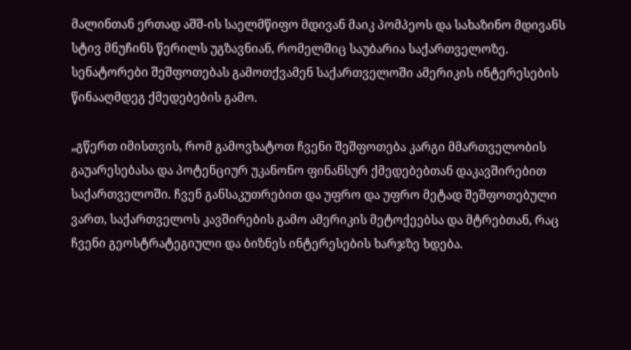მალინთან ერთად აშშ-ის საელმწიფო მდივან მაიკ პომპეოს და სახაზინო მდივანს სტივ მნუჩინს წერილს უგზავნიან, რომელშიც საუბარია საქართველოზე. სენატორები შეშფოთებას გამოთქვამენ საქართველოში ამერიკის ინტერესების წინააღმდეგ ქმედებების გამო.

„გწერთ იმისთვის, რომ გამოვხატოთ ჩვენი შეშფოთება კარგი მმართველობის გაუარესებასა და პოტენციურ უკანონო ფინანსურ ქმედებებთან დაკავშირებით საქართველოში. ჩვენ განსაკუთრებით და უფრო და უფრო მეტად შეშფოთებული ვართ, საქართველოს კავშირების გამო ამერიკის მეტოქეებსა და მტრებთან, რაც ჩვენი გეოსტრატეგიული და ბიზნეს ინტერესების ხარჯზე ხდება.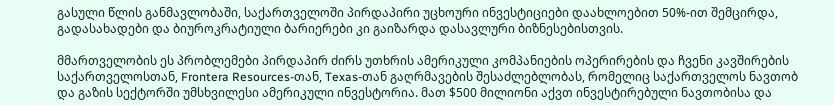გასული წლის განმავლობაში, საქართველოში პირდაპირი უცხოური ინვესტიციები დაახლოებით 50%-ით შემცირდა, გადასახადები და ბიუროკრატიული ბარიერები კი გაიზარდა დასავლური ბიზნესებისთვის.

მმართველობის ეს პრობლემები პირდაპირ ძირს უთხრის ამერიკული კომპანიების ოპერირების და ჩვენი კავშირების საქართველოსთან, Frontera Resources-თან, Texas-თან გაღრმავების შესაძლებლობას, რომელიც საქართველოს ნავთობ და გაზის სექტორში უმსხვილესი ამერიკული ინვესტორია. მათ $500 მილიონი აქვთ ინვესტირებული ნავთობისა და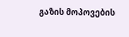გაზის მოპოვების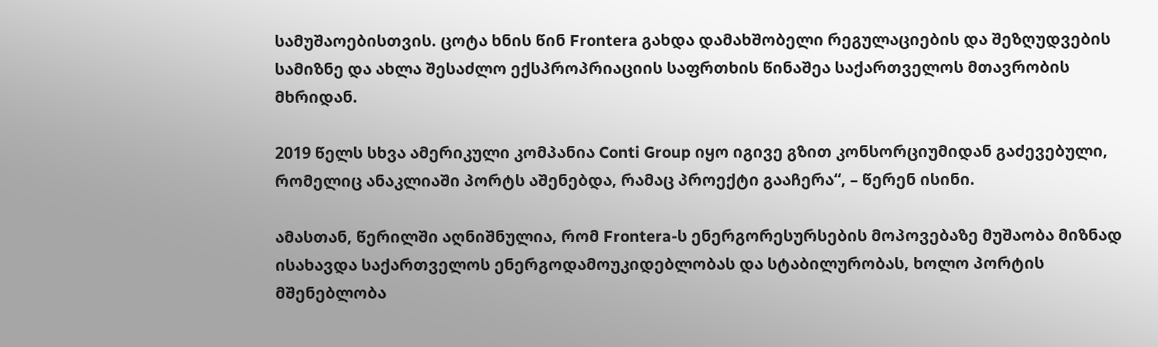სამუშაოებისთვის. ცოტა ხნის წინ Frontera გახდა დამახშობელი რეგულაციების და შეზღუდვების სამიზნე და ახლა შესაძლო ექსპროპრიაციის საფრთხის წინაშეა საქართველოს მთავრობის მხრიდან.

2019 წელს სხვა ამერიკული კომპანია Conti Group იყო იგივე გზით კონსორციუმიდან გაძევებული, რომელიც ანაკლიაში პორტს აშენებდა, რამაც პროექტი გააჩერა“, – წერენ ისინი.

ამასთან, წერილში აღნიშნულია, რომ Frontera-ს ენერგორესურსების მოპოვებაზე მუშაობა მიზნად ისახავდა საქართველოს ენერგოდამოუკიდებლობას და სტაბილურობას, ხოლო პორტის მშენებლობა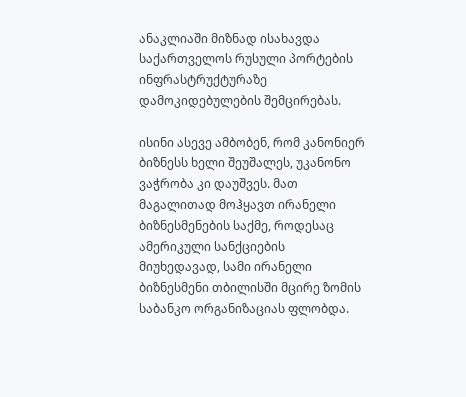ანაკლიაში მიზნად ისახავდა საქართველოს რუსული პორტების ინფრასტრუქტურაზე დამოკიდებულების შემცირებას.

ისინი ასევე ამბობენ, რომ კანონიერ ბიზნესს ხელი შეუშალეს, უკანონო ვაჭრობა კი დაუშვეს. მათ მაგალითად მოჰყავთ ირანელი ბიზნესმენების საქმე, როდესაც ამერიკული სანქციების მიუხედავად, სამი ირანელი ბიზნესმენი თბილისში მცირე ზომის საბანკო ორგანიზაციას ფლობდა.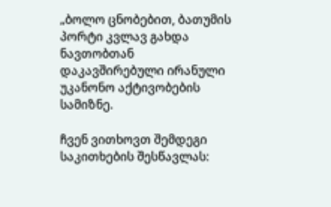„ბოლო ცნობებით, ბათუმის პორტი კვლავ გახდა ნავთობთან დაკავშირებული ირანული უკანონო აქტივობების სამიზნე.

ჩვენ ვითხოვთ შემდეგი საკითხების შესწავლას: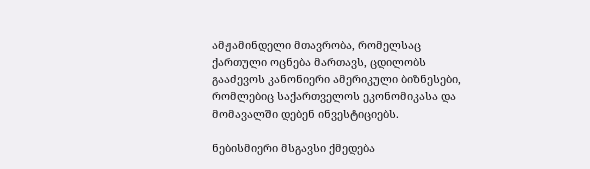ამჟამინდელი მთავრობა, რომელსაც ქართული ოცნება მართავს, ცდილობს გააძევოს კანონიერი ამერიკული ბიზნესები, რომლებიც საქართველოს ეკონომიკასა და მომავალში დებენ ინვესტიციებს.

ნებისმიერი მსგავსი ქმედება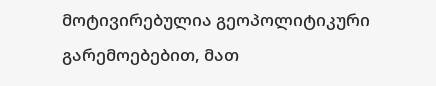მოტივირებულია გეოპოლიტიკური გარემოებებით, მათ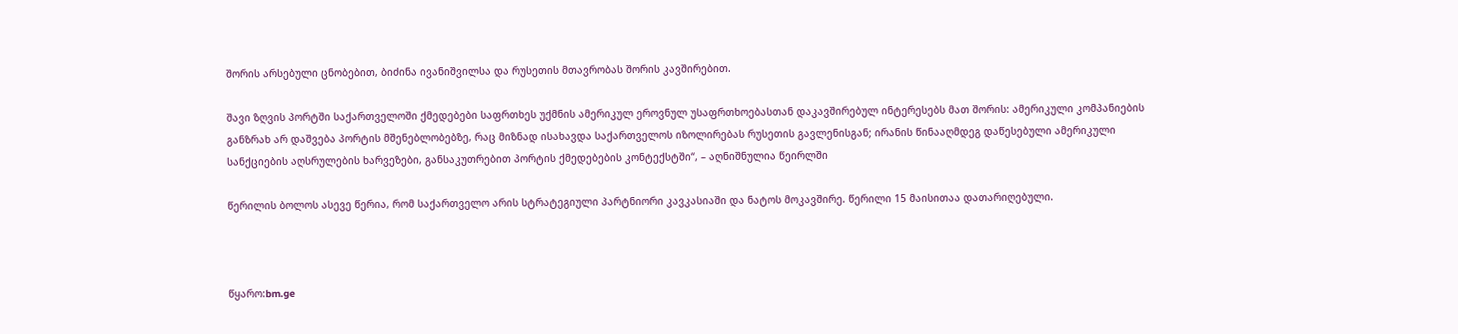შორის არსებული ცნობებით, ბიძინა ივანიშვილსა და რუსეთის მთავრობას შორის კავშირებით.

შავი ზღვის პორტში საქართველოში ქმედებები საფრთხეს უქმნის ამერიკულ ეროვნულ უსაფრთხოებასთან დაკავშირებულ ინტერესებს მათ შორის: ამერიკული კომპანიების განზრახ არ დაშვება პორტის მშენებლობებზე, რაც მიზნად ისახავდა საქართველოს იზოლირებას რუსეთის გავლენისგან; ირანის წინააღმდეგ დაწესებული ამერიკული სანქციების აღსრულების ხარვეზები, განსაკუთრებით პორტის ქმედებების კონტექსტში“, – აღნიშნულია წეირლში

წერილის ბოლოს ასევე წერია, რომ საქართველო არის სტრატეგიული პარტნიორი კავკასიაში და ნატოს მოკავშირე. წერილი 15 მაისითაა დათარიღებული.



წყარო:bm.ge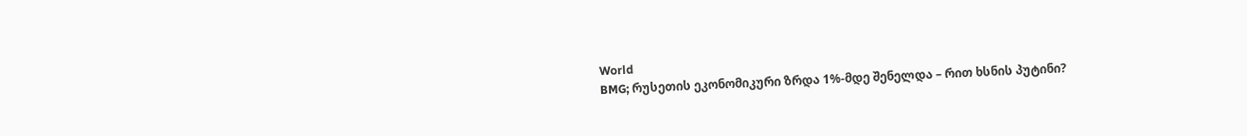World
BMG; რუსეთის ეკონომიკური ზრდა 1%-მდე შენელდა – რით ხსნის პუტინი?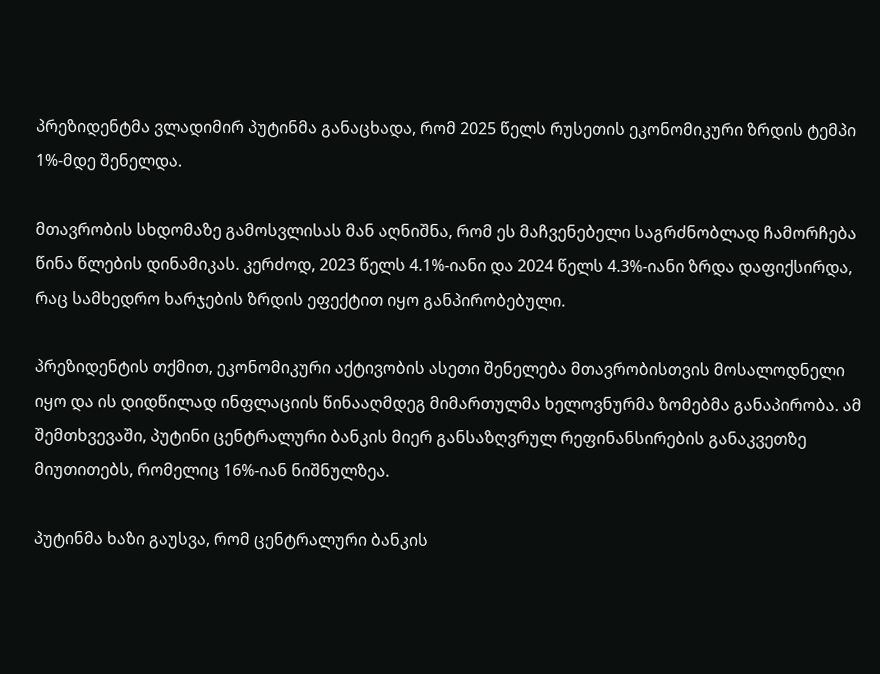პრეზიდენტმა ვლადიმირ პუტინმა განაცხადა, რომ 2025 წელს რუსეთის ეკონომიკური ზრდის ტემპი 1%-მდე შენელდა.

მთავრობის სხდომაზე გამოსვლისას მან აღნიშნა, რომ ეს მაჩვენებელი საგრძნობლად ჩამორჩება წინა წლების დინამიკას. კერძოდ, 2023 წელს 4.1%-იანი და 2024 წელს 4.3%-იანი ზრდა დაფიქსირდა, რაც სამხედრო ხარჯების ზრდის ეფექტით იყო განპირობებული.

პრეზიდენტის თქმით, ეკონომიკური აქტივობის ასეთი შენელება მთავრობისთვის მოსალოდნელი იყო და ის დიდწილად ინფლაციის წინააღმდეგ მიმართულმა ხელოვნურმა ზომებმა განაპირობა. ამ შემთხვევაში, პუტინი ცენტრალური ბანკის მიერ განსაზღვრულ რეფინანსირების განაკვეთზე მიუთითებს, რომელიც 16%-იან ნიშნულზეა.

პუტინმა ხაზი გაუსვა, რომ ცენტრალური ბანკის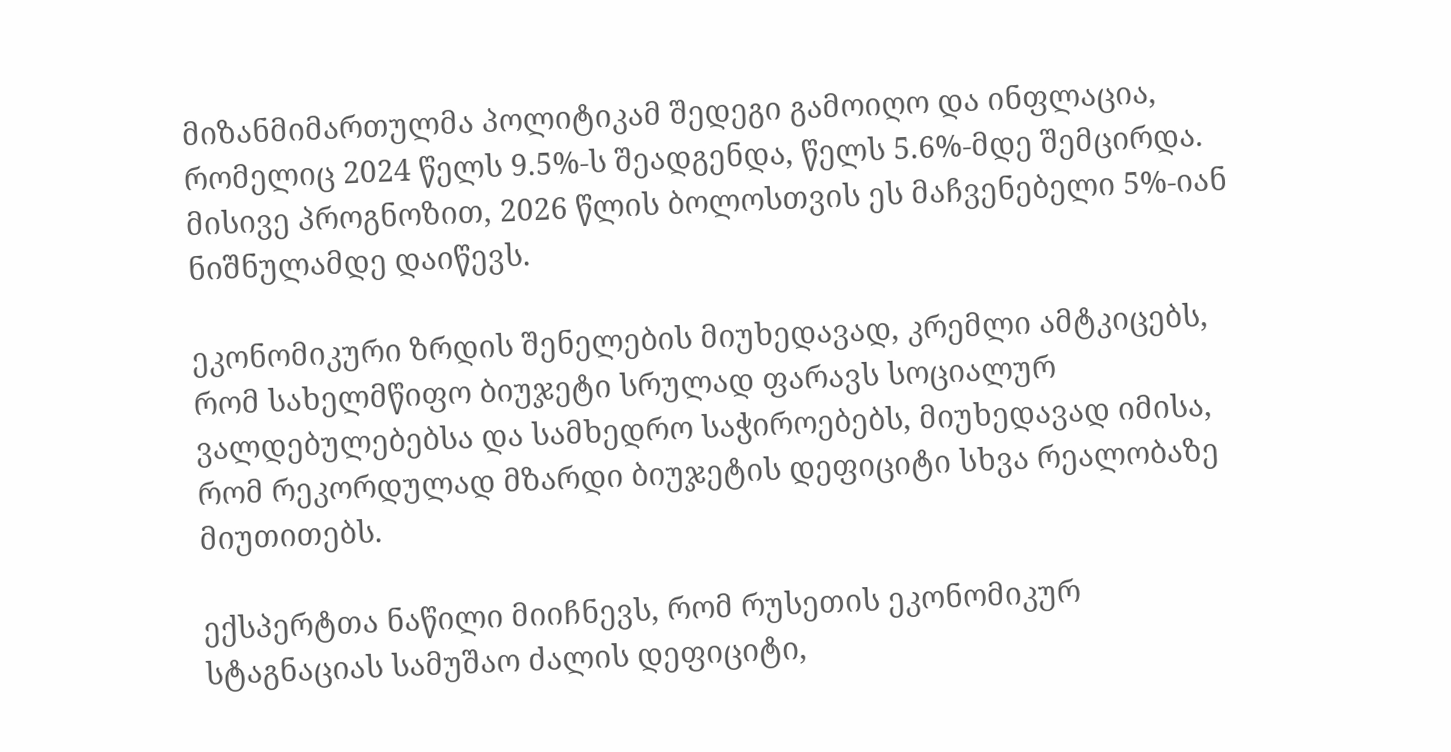მიზანმიმართულმა პოლიტიკამ შედეგი გამოიღო და ინფლაცია, რომელიც 2024 წელს 9.5%-ს შეადგენდა, წელს 5.6%-მდე შემცირდა. მისივე პროგნოზით, 2026 წლის ბოლოსთვის ეს მაჩვენებელი 5%-იან ნიშნულამდე დაიწევს.

ეკონომიკური ზრდის შენელების მიუხედავად, კრემლი ამტკიცებს, რომ სახელმწიფო ბიუჯეტი სრულად ფარავს სოციალურ ვალდებულებებსა და სამხედრო საჭიროებებს, მიუხედავად იმისა, რომ რეკორდულად მზარდი ბიუჯეტის დეფიციტი სხვა რეალობაზე მიუთითებს.

ექსპერტთა ნაწილი მიიჩნევს, რომ რუსეთის ეკონომიკურ სტაგნაციას სამუშაო ძალის დეფიციტი,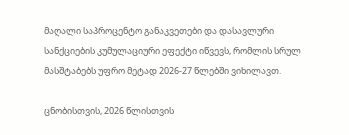მაღალი საპროცენტო განაკვეთები და დასავლური სანქციების კუმულაციური ეფექტი იწვევს, რომლის სრულ მასშტაბებს უფრო მეტად 2026-27 წლებში ვიხილავთ.

ცნობისთვის, 2026 წლისთვის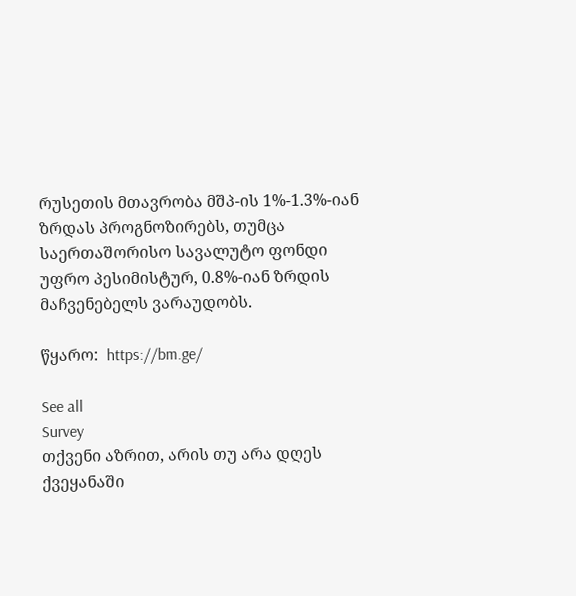რუსეთის მთავრობა მშპ-ის 1%-1.3%-იან ზრდას პროგნოზირებს, თუმცა საერთაშორისო სავალუტო ფონდი უფრო პესიმისტურ, 0.8%-იან ზრდის მაჩვენებელს ვარაუდობს.

წყარო:  https://bm.ge/

See all
Survey
თქვენი აზრით, არის თუ არა დღეს ქვეყანაში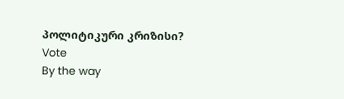პოლიტიკური კრიზისი?
Vote
By the way